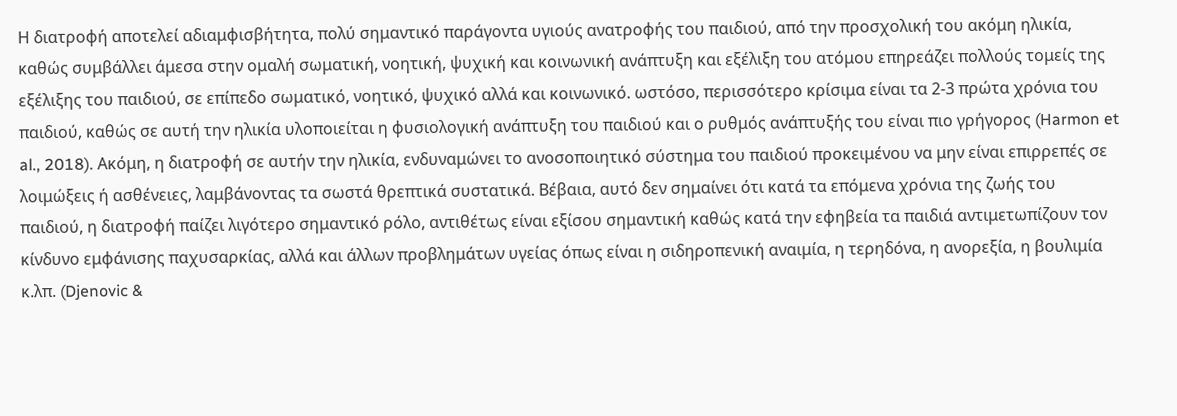Η διατροφή αποτελεί αδιαμφισβήτητα, πολύ σημαντικό παράγοντα υγιούς ανατροφής του παιδιού, από την προσχολική του ακόμη ηλικία, καθώς συμβάλλει άμεσα στην ομαλή σωματική, νοητική, ψυχική και κοινωνική ανάπτυξη και εξέλιξη του ατόμου επηρεάζει πολλούς τομείς της εξέλιξης του παιδιού, σε επίπεδο σωματικό, νοητικό, ψυχικό αλλά και κοινωνικό. ωστόσο, περισσότερο κρίσιμα είναι τα 2-3 πρώτα χρόνια του παιδιού, καθώς σε αυτή την ηλικία υλοποιείται η φυσιολογική ανάπτυξη του παιδιού και ο ρυθμός ανάπτυξής του είναι πιο γρήγορος (Harmon et al., 2018). Ακόμη, η διατροφή σε αυτήν την ηλικία, ενδυναμώνει το ανοσοποιητικό σύστημα του παιδιού προκειμένου να μην είναι επιρρεπές σε λοιμώξεις ή ασθένειες, λαμβάνοντας τα σωστά θρεπτικά συστατικά. Βέβαια, αυτό δεν σημαίνει ότι κατά τα επόμενα χρόνια της ζωής του παιδιού, η διατροφή παίζει λιγότερο σημαντικό ρόλο, αντιθέτως είναι εξίσου σημαντική καθώς κατά την εφηβεία τα παιδιά αντιμετωπίζουν τον κίνδυνο εμφάνισης παχυσαρκίας, αλλά και άλλων προβλημάτων υγείας όπως είναι η σιδηροπενική αναιμία, η τερηδόνα, η ανορεξία, η βουλιμία κ.λπ. (Djenovic &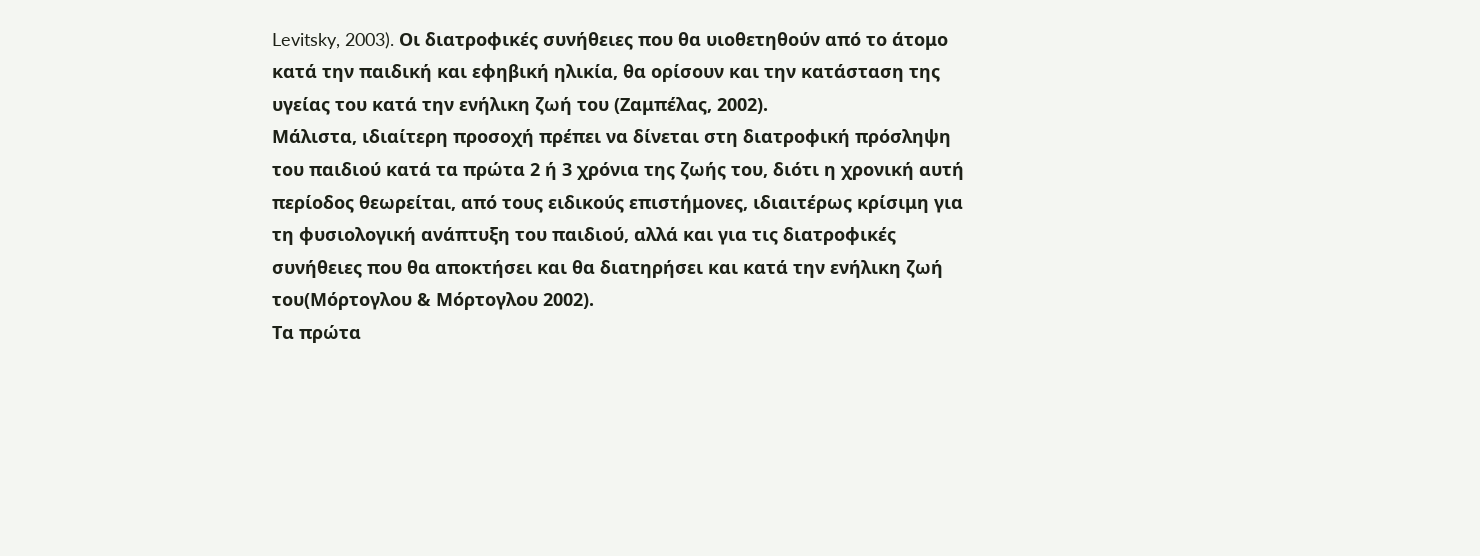Levitsky, 2003). Oι διατροφικές συνήθειες που θα υιοθετηθούν από το άτομο κατά την παιδική και εφηβική ηλικία, θα ορίσουν και την κατάσταση της υγείας του κατά την ενήλικη ζωή του (Ζαμπέλας, 2002).
Μάλιστα, ιδιαίτερη προσοχή πρέπει να δίνεται στη διατροφική πρόσληψη του παιδιού κατά τα πρώτα 2 ή 3 χρόνια της ζωής του, διότι η χρονική αυτή περίοδος θεωρείται, από τους ειδικούς επιστήμονες, ιδιαιτέρως κρίσιμη για τη φυσιολογική ανάπτυξη του παιδιού, αλλά και για τις διατροφικές συνήθειες που θα αποκτήσει και θα διατηρήσει και κατά την ενήλικη ζωή του(Μόρτογλου & Μόρτογλου 2002).
Τα πρώτα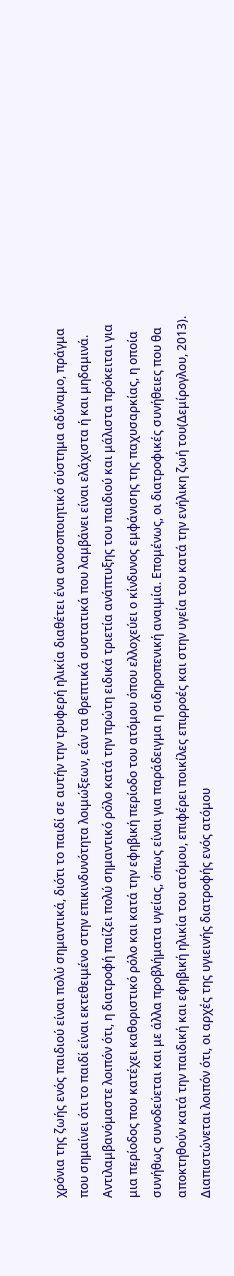χρόνια της ζωής ενός παιδιού είναι πολύ σημαντικά, διότι το παιδί σε αυτήν την τρυφερή ηλικία διαθέτει ένα ανοσοποιητικό σύστημα αδύναμο, πράγμα που σημαίνει ότι το παιδί είναι εκτεθειμένο στην επικινδυνότητα λοιμώξεων, εάν τα θρεπτικά συστατικά που λαμβάνει είναι ελάχιστα ή και μηδαμινά. Αντιλαμβανόμαστε λοιπόν ότι, η διατροφή παίζει πολύ σημαντικό ρόλο κατά την πρώτη ειδικά τριετία ανάπτυξης του παιδιού και μάλιστα πρόκειται για μια περίοδος που κατέχει καθοριστικό ρόλο και κατά την εφηβική περίοδο του ατόμου όπου ελλοχεύει ο κίνδυνος εμφάνισης της παχυσαρκίας, η οποία συνήθως συνοδεύεται και με άλλα προβλήματα υγείας, όπως είναι για παράδειγμα η σιδηροπενική αναιμία. Επομένως, οι διατροφικές συνήθειες που θα αποκτηθούν κατά την παιδική και εφηβική ηλικία του ατόμου, επιφέρει ποικίλες επιρροές και στην υγεία του κατά την ενήλικη ζωή του(Δεμίρογλου, 2013).
Διαπιστώνεται λοιπόν ότι, οι αρχές της υγιεινής διατροφής ενός ατόμου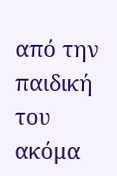από την παιδική του ακόμα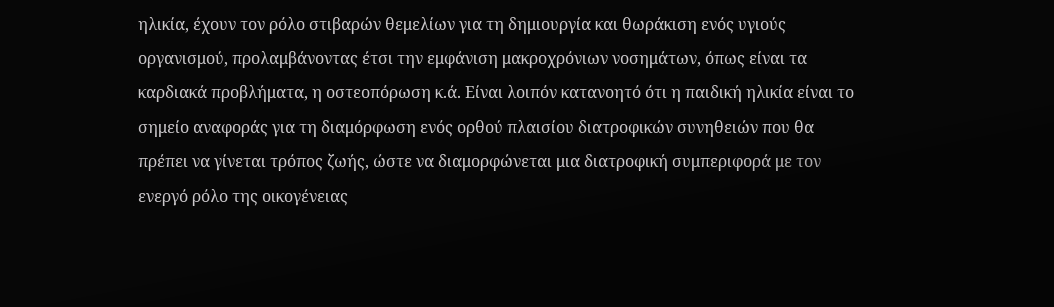ηλικία, έχουν τον ρόλο στιβαρών θεμελίων για τη δημιουργία και θωράκιση ενός υγιούς οργανισμού, προλαμβάνοντας έτσι την εμφάνιση μακροχρόνιων νοσημάτων, όπως είναι τα καρδιακά προβλήματα, η οστεοπόρωση κ.ά. Είναι λοιπόν κατανοητό ότι η παιδική ηλικία είναι το σημείο αναφοράς για τη διαμόρφωση ενός ορθού πλαισίου διατροφικών συνηθειών που θα πρέπει να γίνεται τρόπος ζωής, ώστε να διαμορφώνεται μια διατροφική συμπεριφορά με τον ενεργό ρόλο της οικογένειας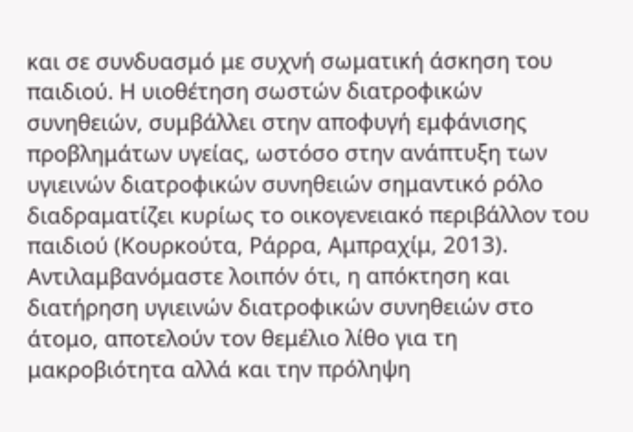και σε συνδυασμό με συχνή σωματική άσκηση του παιδιού. Η υιοθέτηση σωστών διατροφικών συνηθειών, συμβάλλει στην αποφυγή εμφάνισης προβλημάτων υγείας, ωστόσο στην ανάπτυξη των υγιεινών διατροφικών συνηθειών σημαντικό ρόλο διαδραματίζει κυρίως το οικογενειακό περιβάλλον του παιδιού (Κουρκούτα, Ράρρα, Αμπραχίμ, 2013).
Αντιλαμβανόμαστε λοιπόν ότι, η απόκτηση και διατήρηση υγιεινών διατροφικών συνηθειών στο άτομο, αποτελούν τον θεμέλιο λίθο για τη μακροβιότητα αλλά και την πρόληψη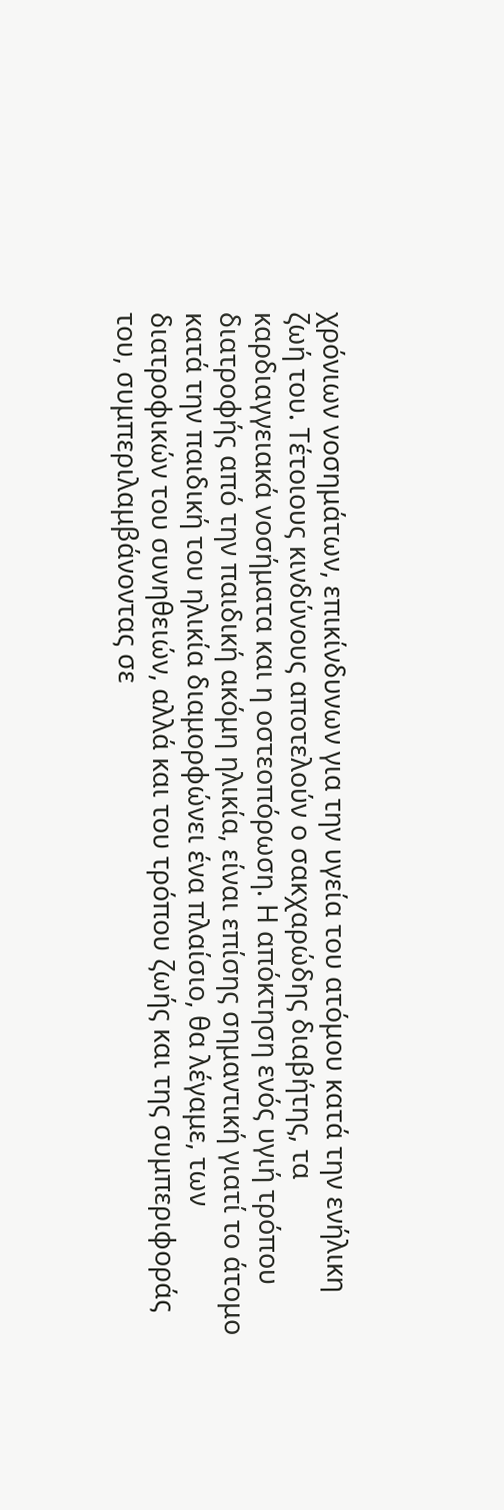χρόνιων νοσημάτων, επικίνδυνων για την υγεία του ατόμου κατά την ενήλικη ζωή του. Τέτοιους κινδύνους αποτελούν ο σακχαρώδης διαβήτης, τα καρδιαγγειακά νοσήματα και η οστεοπόρωση. Η απόκτηση ενός υγιή τρόπου διατροφής από την παιδική ακόμη ηλικία, είναι επίσης σημαντική γιατί το άτομο κατά την παιδική του ηλικία διαμορφώνει ένα πλαίσιο, θα λέγαμε, των διατροφικών του συνηθειών, αλλά και του τρόπου ζωής και της συμπεριφοράς του, συμπεριλαμβάνοντας σε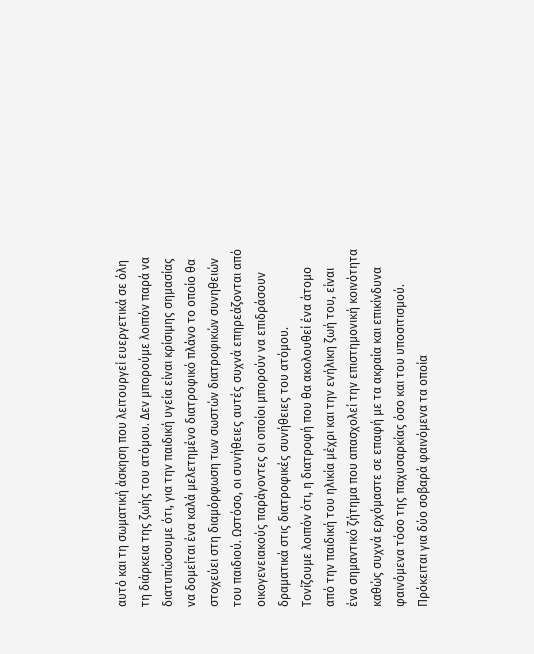αυτό και τη σωματική άσκηση που λειτουργεί ευεργετικά σε όλη τη διάρκεια της ζωής του ατόμου. Δεν μπορούμε λοιπόν παρά να διατυπώσουμε ότι, για την παιδική υγεία είναι κρίσιμης σημασίας να δομείται ένα καλά μελετημένο διατροφικό πλάνο το οποίο θα στοχεύει στη διαμόρφωση των σωστών διατροφικών συνηθειών του παιδιού. Ωστόσο, οι συνήθειες αυτές συχνά επηρεάζονται από οικογενειακούς παράγοντες οι οποίοι μπορούν να επιδράσουν δραματικά στις διατροφικές συνήθειες του ατόμου.
Τονίζουμε λοιπόν ότι, η διατροφή που θα ακολουθεί ένα άτομο από την παιδική του ηλικία μέχρι και την ενήλικη ζωή του, είναι ένα σημαντικό ζήτημα που απασχολεί την επιστημονική κοινότητα καθώς συχνά ερχόμαστε σε επαφή με τα ακραία και επικίνδυνα φαινόμενα τόσο της παχυσαρκίας όσο και του υποσιτισμού. Πρόκειται για δύο σοβαρά φαινόμενα τα οποία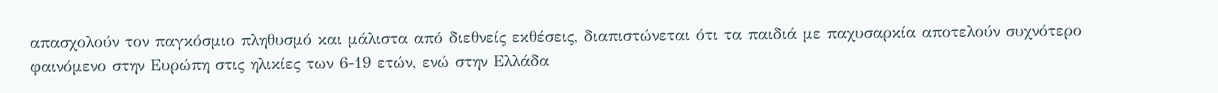απασχολούν τον παγκόσμιο πληθυσμό και μάλιστα από διεθνείς εκθέσεις, διαπιστώνεται ότι τα παιδιά με παχυσαρκία αποτελούν συχνότερο φαινόμενο στην Ευρώπη στις ηλικίες των 6-19 ετών, ενώ στην Ελλάδα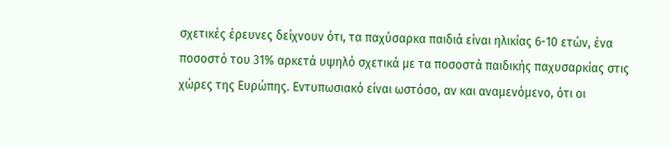σχετικές έρευνες δείχνουν ότι, τα παχύσαρκα παιδιά είναι ηλικίας 6-10 ετών, ένα ποσοστό του 31% αρκετά υψηλό σχετικά με τα ποσοστά παιδικής παχυσαρκίας στις χώρες της Ευρώπης. Εντυπωσιακό είναι ωστόσο, αν και αναμενόμενο, ότι οι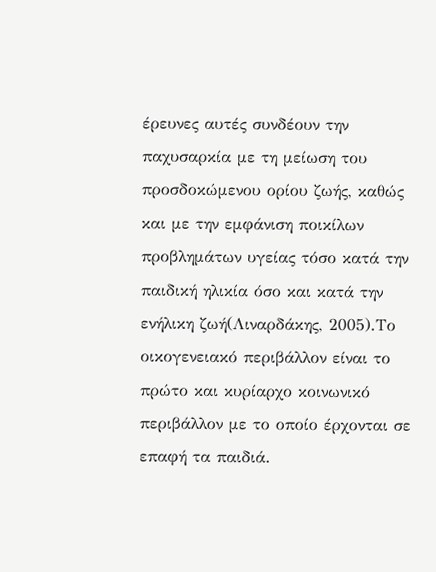έρευνες αυτές συνδέουν την παχυσαρκία με τη μείωση του προσδοκώμενου ορίου ζωής, καθώς και με την εμφάνιση ποικίλων προβλημάτων υγείας τόσο κατά την παιδική ηλικία όσο και κατά την ενήλικη ζωή(Λιναρδάκης, 2005).Το οικογενειακό περιβάλλον είναι το πρώτο και κυρίαρχο κοινωνικό περιβάλλον με το οποίο έρχονται σε επαφή τα παιδιά.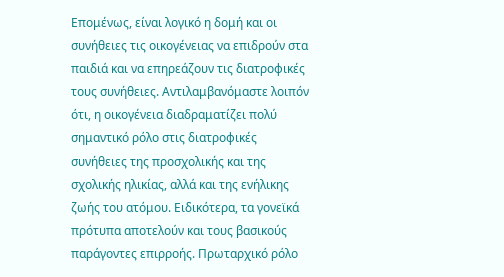Επομένως, είναι λογικό η δομή και οι συνήθειες τις οικογένειας να επιδρούν στα παιδιά και να επηρεάζουν τις διατροφικές τους συνήθειες. Αντιλαμβανόμαστε λοιπόν ότι, η οικογένεια διαδραματίζει πολύ σημαντικό ρόλο στις διατροφικές συνήθειες της προσχολικής και της σχολικής ηλικίας, αλλά και της ενήλικης ζωής του ατόμου. Ειδικότερα, τα γονεϊκά πρότυπα αποτελούν και τους βασικούς παράγοντες επιρροής. Πρωταρχικό ρόλο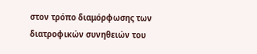στον τρόπο διαμόρφωσης των διατροφικών συνηθειών του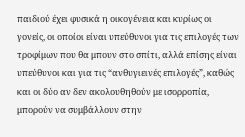παιδιού έχει φυσικά η οικογένεια και κυρίως οι γονείς, οι οποίοι είναι υπεύθυνοι για τις επιλογές των τροφίμων που θα μπουν στο σπίτι, αλλά επίσης είναι υπεύθυνοι και για τις “ανθυγιεινές επιλογές”, καθώς και οι δύο αν δεν ακολουθηθούν με ισορροπία, μπορούν να συμβάλλουν στην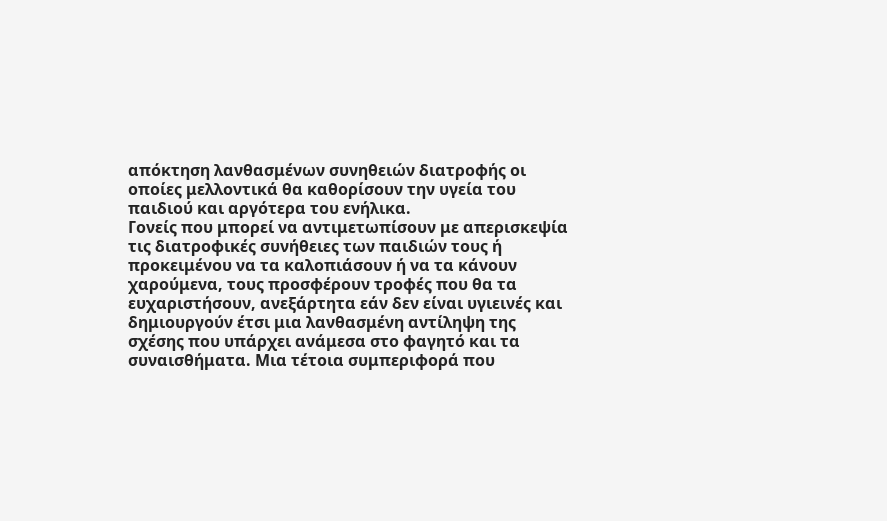απόκτηση λανθασμένων συνηθειών διατροφής οι οποίες μελλοντικά θα καθορίσουν την υγεία του παιδιού και αργότερα του ενήλικα.
Γονείς που μπορεί να αντιμετωπίσουν με απερισκεψία τις διατροφικές συνήθειες των παιδιών τους ή προκειμένου να τα καλοπιάσουν ή να τα κάνουν χαρούμενα, τους προσφέρουν τροφές που θα τα ευχαριστήσουν, ανεξάρτητα εάν δεν είναι υγιεινές και δημιουργούν έτσι μια λανθασμένη αντίληψη της σχέσης που υπάρχει ανάμεσα στο φαγητό και τα συναισθήματα. Μια τέτοια συμπεριφορά που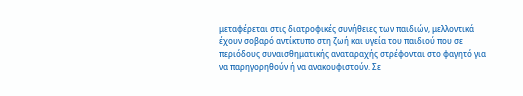μεταφέρεται στις διατροφικές συνήθειες των παιδιών, μελλοντικά έχουν σοβαρό αντίκτυπο στη ζωή και υγεία του παιδιού που σε περιόδους συναισθηματικής αναταραχής στρέφονται στο φαγητό για να παρηγορηθούν ή να ανακουφιστούν. Σε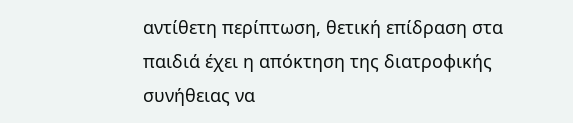αντίθετη περίπτωση, θετική επίδραση στα παιδιά έχει η απόκτηση της διατροφικής συνήθειας να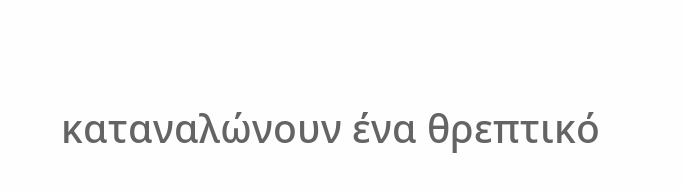καταναλώνουν ένα θρεπτικό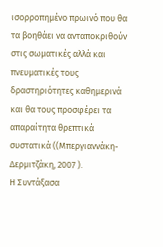ισορροπημένο πρωινό που θα τα βοηθάει να ανταποκριθούν στις σωματικές αλλά και πνευματικές τους δραστηριότητες καθημερινά και θα τους προσφέρει τα απαραίτητα θρεπτικά συστατικά ((Μπεργιαννάκη-Δερμιτζάκη, 2007 ).
Η Συντάξασα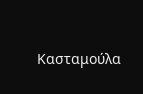Κασταμούλα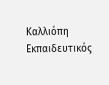Καλλιόπη
Εκπαιδευτικός